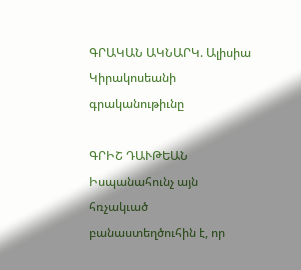ԳՐԱԿԱՆ ԱԿՆԱՐԿ. Ալիսիա Կիրակոսեանի գրականութիւնը

ԳՐԻՇ ԴԱՒԹԵԱՆ
Իսպանահունչ այն հռչակւած բանաստեղծուհին է, որ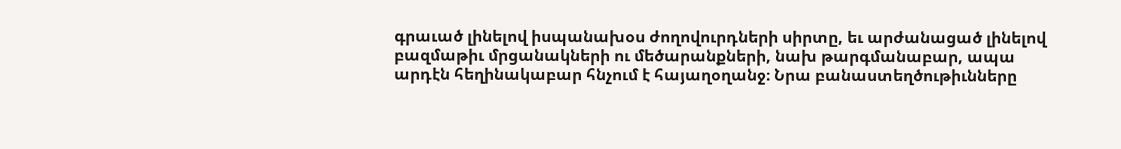գրաւած լինելով իսպանախօս ժողովուրդների սիրտը, եւ արժանացած լինելով բազմաթիւ մրցանակների ու մեծարանքների, նախ թարգմանաբար, ապա արդէն հեղինակաբար հնչում է հայաղօղանջ։ Նրա բանաստեղծութիւնները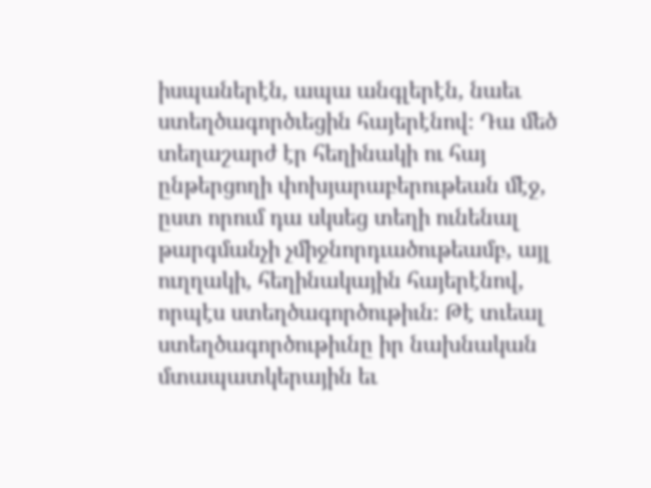իսպաներէն, ապա անգլերէն, նաեւ ստեղծագործւեցին հայերէնով։ Դա մեծ տեղաշարժ էր հեղինակի ու հայ ընթերցողի փոխյարաբերութեան մէջ, ըստ որում դա սկսեց տեղի ունենալ թարգմանչի չմիջնորդւածութեամբ, այլ ուղղակի, հեղինակային հայերէնով, որպէս ստեղծագործութիւն։ Թէ տւեալ ստեղծագործութիւնը իր նախնական մտապատկերային եւ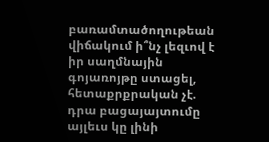բառամտածողութեան վիճակում ի՞նչ լեզւով է իր սաղմնային գոյառոյթը ստացել, հետաքրքրական չէ. դրա բացայայտումը այլեւս կը լինի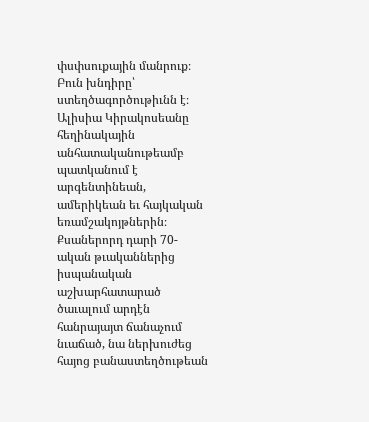փսփսուքային մանրուք։ Բուն խնդիրը՝ ստեղծագործութիւնն է։ Ալիսիա Կիրակոսեանը հեղինակային անհատականութեամբ պատկանում է արգենտինեան, ամերիկեան եւ հայկական եռամշակոյթներին։
Քսաներորդ դարի 70-ական թւականներից իսպանական աշխարհատարած ծաւալում արդէն հանրայայտ ճանաչում նւաճած, նա ներխուժեց հայոց բանաստեղծութեան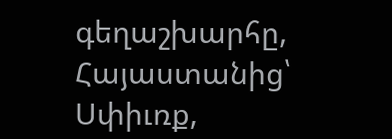գեղաշխարհը, Հայաստանից՝ Սփիւռք,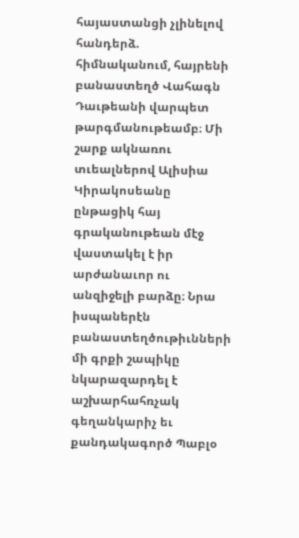հայաստանցի չլինելով հանդերձ. հիմնականում, հայրենի բանաստեղծ Վահագն Դաւթեանի վարպետ թարգմանութեամբ։ Մի շարք ակնառու տւեալներով Ալիսիա Կիրակոսեանը ընթացիկ հայ գրականութեան մէջ վաստակել է իր արժանաւոր ու անզիջելի բարձը։ Նրա իսպաներէն բանաստեղծութիւնների մի գրքի շապիկը նկարազարդել է աշխարհահռչակ գեղանկարիչ եւ քանդակագործ Պաբլօ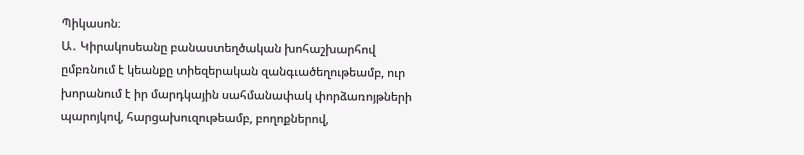Պիկասոն։
Ա․ Կիրակոսեանը բանաստեղծական խոհաշխարհով ըմբռնում է կեանքը տիեզերական զանգւածեղութեամբ, ուր խորանում է իր մարդկային սահմանափակ փորձառոյթների պարոյկով, հարցախուզութեամբ, բողոքներով,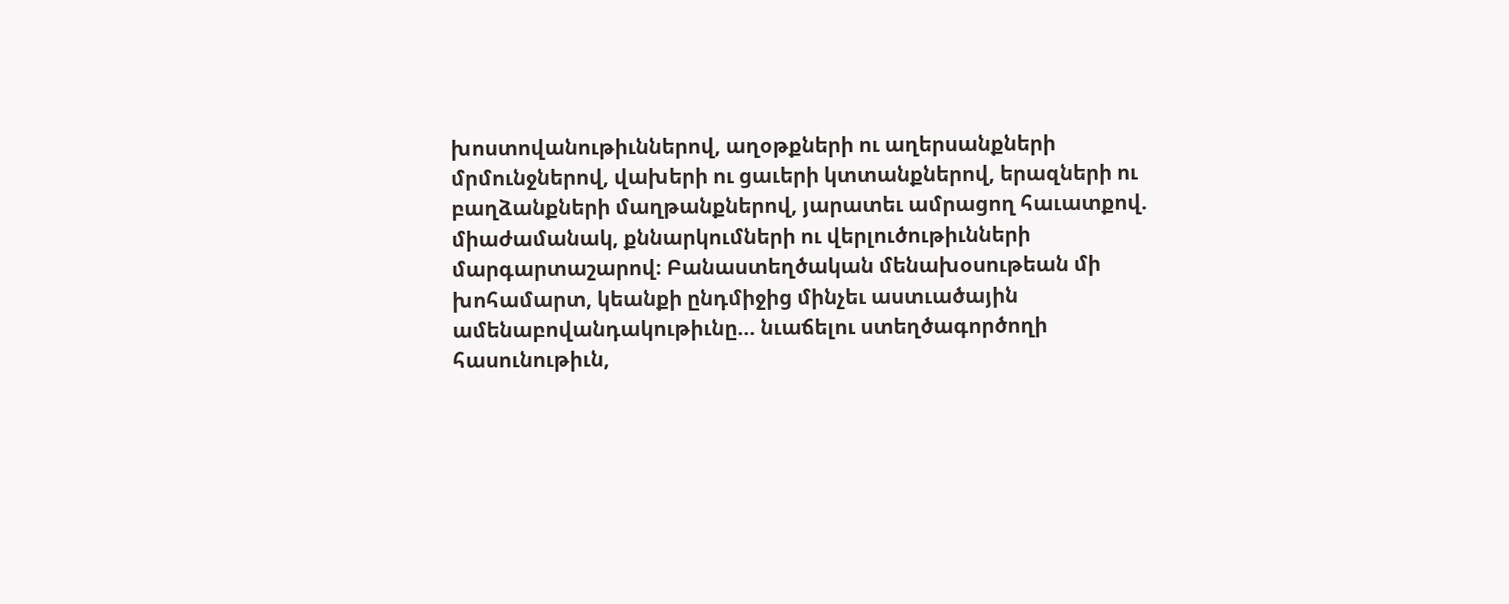խոստովանութիւններով, աղօթքների ու աղերսանքների մրմունջներով, վախերի ու ցաւերի կտտանքներով, երազների ու բաղձանքների մաղթանքներով, յարատեւ ամրացող հաւատքով. միաժամանակ, քննարկումների ու վերլուծութիւնների մարգարտաշարով։ Բանաստեղծական մենախօսութեան մի խոհամարտ, կեանքի ընդմիջից մինչեւ աստւածային ամենաբովանդակութիւնը… նւաճելու ստեղծագործողի հասունութիւն,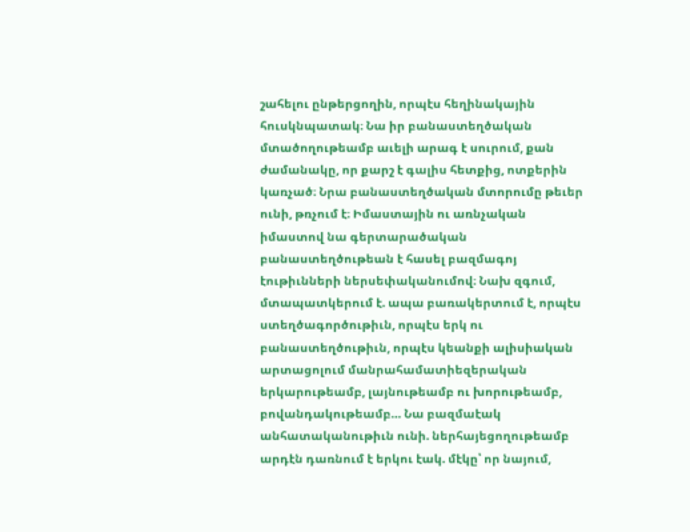շահելու ընթերցողին, որպէս հեղինակային հուսկնպատակ։ Նա իր բանաստեղծական մտածողութեամբ աւելի արագ է սուրում, քան ժամանակը, որ քարշ է գալիս հետքից, ոտքերին կառչած։ Նրա բանաստեղծական մտորումը թեւեր ունի, թռչում է։ Իմաստային ու առնչական իմաստով նա գերտարածական բանաստեղծութեան է հասել բազմագոյ էութիւնների ներսեփականումով։ Նախ զգում, մտապատկերում է. ապա բառակերտում է, որպէս ստեղծագործութիւն, որպէս երկ ու բանաստեղծութիւն, որպէս կեանքի ալիսիական արտացոլում մանրահամատիեզերական երկարութեամբ, լայնութեամբ ու խորութեամբ, բովանդակութեամբ… Նա բազմաէակ անհատականութիւն ունի. ներհայեցողութեամբ արդէն դառնում է երկու էակ. մէկը՝ որ նայում,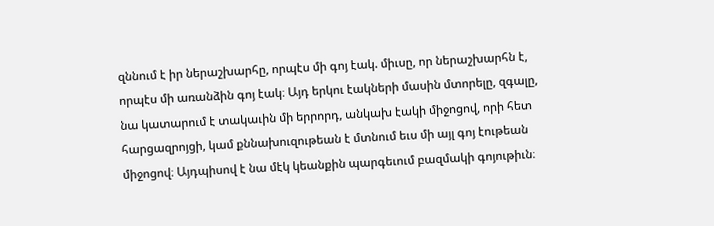զննում է իր ներաշխարհը, որպէս մի գոյ էակ. միւսը, որ ներաշխարհն է, որպէս մի առանձին գոյ էակ։ Այդ երկու էակների մասին մտորելը, զգալը, նա կատարում է տակաւին մի երրորդ, անկախ էակի միջոցով, որի հետ հարցազրոյցի, կամ քննախուզութեան է մտնում եւս մի այլ գոյ էութեան միջոցով։ Այդպիսով է նա մէկ կեանքին պարգեւում բազմակի գոյութիւն։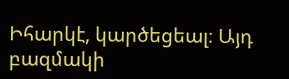Իհարկէ, կարծեցեալ։ Այդ բազմակի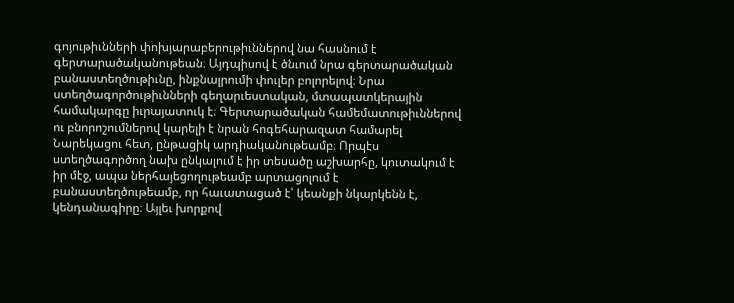գոյութիւնների փոխյարաբերութիւններով նա հասնում է գերտարածականութեան։ Այդպիսով է ծնւում նրա գերտարածական բանաստեղծութիւնը, ինքնալրումի փուլեր բոլորելով։ Նրա ստեղծագործութիւնների գեղարւեստական, մտապատկերային համակարգը իւրայատուկ է։ Գերտարածական համեմատութիւններով ու բնորոշումներով կարելի է նրան հոգեհարազատ համարել Նարեկացու հետ, ընթացիկ արդիականութեամբ։ Որպէս ստեղծագործող նախ ընկալում է իր տեսածը աշխարհը, կուտակում է իր մէջ, ապա ներհայեցողութեամբ արտացոլում է բանաստեղծութեամբ, որ հաւատացած է՝ կեանքի նկարկենն է, կենդանագիրը։ Այլեւ խորքով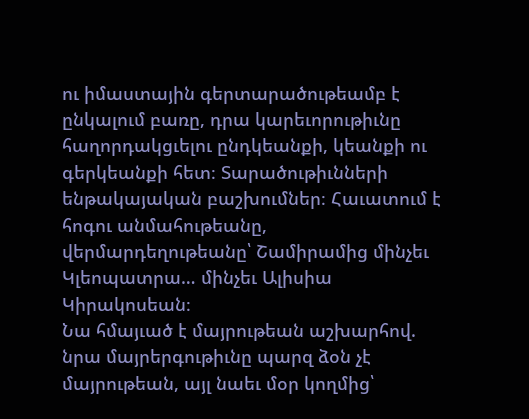ու իմաստային գերտարածութեամբ է ընկալում բառը, դրա կարեւորութիւնը հաղորդակցւելու ընդկեանքի, կեանքի ու գերկեանքի հետ։ Տարածութիւնների ենթակայական բաշխումներ։ Հաւատում է հոգու անմահութեանը, վերմարդեղութեանը՝ Շամիրամից մինչեւ Կլեոպատրա… մինչեւ Ալիսիա Կիրակոսեան։
Նա հմայւած է մայրութեան աշխարհով. նրա մայրերգութիւնը պարզ ձօն չէ մայրութեան, այլ նաեւ մօր կողմից՝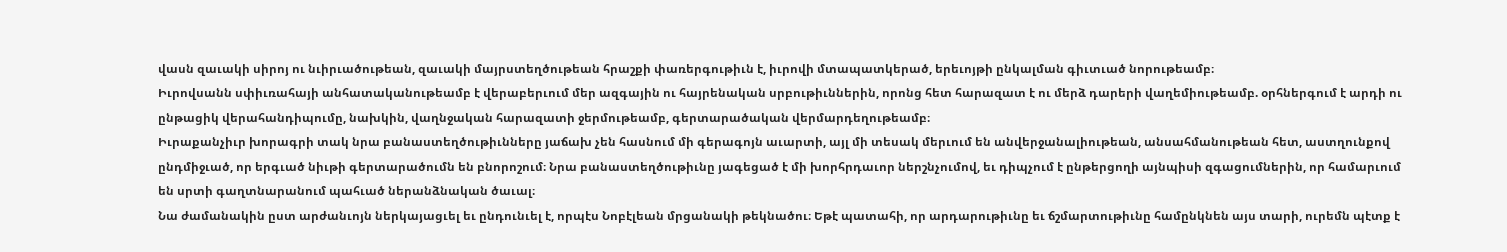վասն զաւակի սիրոյ ու նւիրւածութեան, զաւակի մայրստեղծութեան հրաշքի փառերգութիւն է, իւրովի մտապատկերած, երեւոյթի ընկալման գիւտւած նորութեամբ։
Իւրովսանն սփիւռահայի անհատականութեամբ է վերաբերւում մեր ազգային ու հայրենական սրբութիւններին, որոնց հետ հարազատ է ու մերձ դարերի վաղեմիութեամբ. օրհներգում է արդի ու ընթացիկ վերահանդիպումը, նախկին, վաղնջական հարազատի ջերմութեամբ, գերտարածական վերմարդեղութեամբ։
Իւրաքանչիւր խորագրի տակ նրա բանաստեղծութիւնները յաճախ չեն հասնում մի գերագոյն աւարտի, այլ մի տեսակ մերւում են անվերջանալիութեան, անսահմանութեան հետ, աստղունքով ընդմիջւած, որ երգւած նիւթի գերտարածումն են բնորոշում։ Նրա բանաստեղծութիւնը յագեցած է մի խորհրդաւոր ներշնչումով, եւ դիպչում է ընթերցողի այնպիսի զգացումներին, որ համարւում են սրտի գաղտնարանում պահւած ներանձնական ծաւալ։
Նա ժամանակին ըստ արժանւոյն ներկայացւել եւ ընդունւել է, որպէս Նոբէլեան մրցանակի թեկնածու։ Եթէ պատահի, որ արդարութիւնը եւ ճշմարտութիւնը համընկնեն այս տարի, ուրեմն պէտք է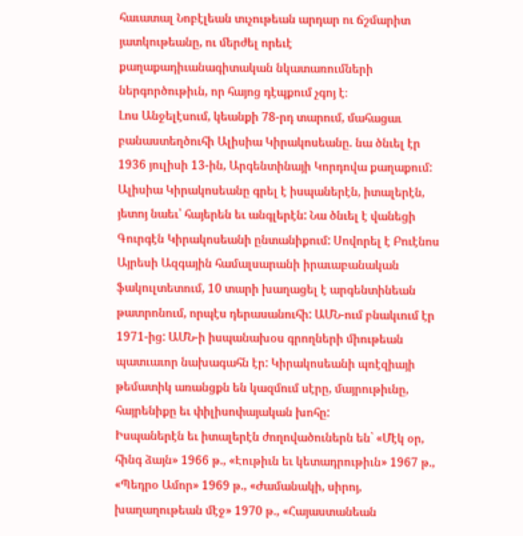հաւատալ Նոբէլեան տւչութեան արդար ու ճշմարիտ յատկութեանը, ու մերժել որեւէ քաղաքադիւանագիտական նկատառումների ներգործութիւն, որ հայոց դէպքում չգոյ է։
Լոս Անջելէսում, կեանքի 78-րդ տարում, մահացաւ բանաստեղծուհի Ալիսիա Կիրակոսեանը. նա ծնւել էր 1936 յուլիսի 13-ին, Արգենտինայի Կորդովա քաղաքում: Ալիսիա Կիրակոսեանը գրել է իսպաներէն, իտալերէն, յետոյ նաեւ՝ հայերեն եւ անգլերէն: Նա ծնւել է վանեցի Գուրգէն Կիրակոսեանի ընտանիքում: Սովորել է Բուէնոս Այրեսի Ազգային համալսարանի իրաւաբանական ֆակուլտետում, 10 տարի խաղացել է արգենտինեան թատրոնում, որպէս դերասանուհի: ԱՄՆ-ում բնակւում էր 1971-ից: ԱՄՆ-ի իսպանախօս գրողների միութեան պատւաւոր նախագահն էր: Կիրակոսեանի պոէզիայի թեմատիկ առանցքն են կազմում սէրը, մայրութիւնը, հայրենիքը եւ փիլիսոփայական խոհը:
Իսպաներէն եւ իտալերէն ժողովածուներն են` «Մէկ օր, հինգ ձայն» 1966 թ., «Էութիւն եւ կետադրութիւն» 1967 թ., «Պեդրօ Ամոր» 1969 թ., «Ժամանակի, սիրոյ, խաղաղութեան մէջ» 1970 թ., «Հայաստանեան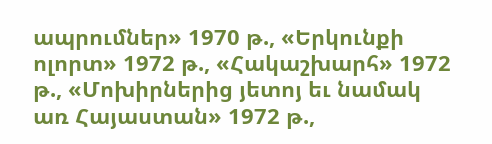ապրումներ» 1970 թ., «Երկունքի ոլորտ» 1972 թ., «Հակաշխարհ» 1972 թ., «Մոխիրներից յետոյ եւ նամակ առ Հայաստան» 1972 թ.,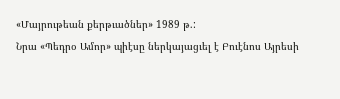«Մայրութեան քերթւածներ» 1989 թ.:
Նրա «Պեդրօ Ամոր» պիէսը ներկայացւել է Բուէնոս Այրեսի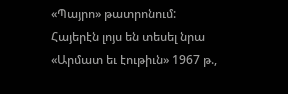«Պայրո» թատրոնում: Հայերէն լոյս են տեսել նրա «Արմատ եւ էութիւն» 1967 թ.,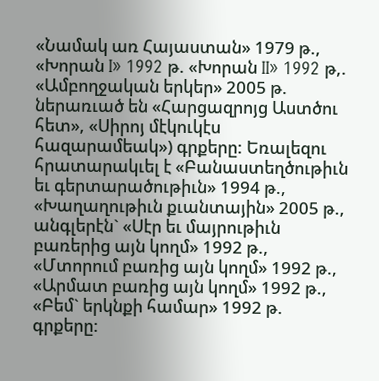«Նամակ առ Հայաստան» 1979 թ., «Խորան I» 1992 թ. «Խորան II» 1992 թ,. «Ամբողջական երկեր» 2005 թ. ներառւած են «Հարցազրոյց Աստծու հետ», «Սիրոյ մէկուկէս հազարամեակ») գրքերը: Եռալեզու հրատարակւել է «Բանաստեղծութիւն եւ գերտարածութիւն» 1994 թ., «Խաղաղութիւն քւանտային» 2005 թ., անգլերէն` «Սէր եւ մայրութիւն բառերից այն կողմ» 1992 թ., «Մտորում բառից այն կողմ» 1992 թ., «Արմատ բառից այն կողմ» 1992 թ., «Բեմ` երկնքի համար» 1992 թ. գրքերը: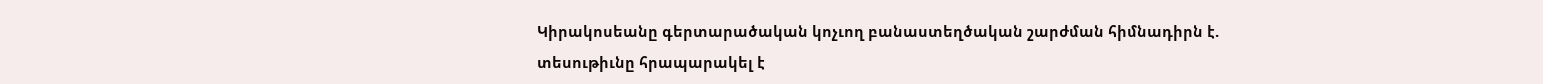Կիրակոսեանը գերտարածական կոչւող բանաստեղծական շարժման հիմնադիրն է. տեսութիւնը հրապարակել է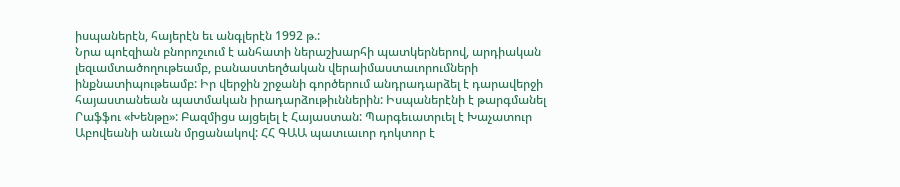իսպաներէն, հայերէն եւ անգլերէն 1992 թ.:
Նրա պոէզիան բնորոշւում է անհատի ներաշխարհի պատկերներով, արդիական լեզւամտածողութեամբ, բանաստեղծական վերաիմաստաւորումների ինքնատիպութեամբ: Իր վերջին շրջանի գործերում անդրադարձել է դարավերջի հայաստանեան պատմական իրադարձութիւններին: Իսպաներէնի է թարգմանել Րաֆֆու «Խենթը»: Բազմիցս այցելել է Հայաստան: Պարգեւատրւել է Խաչատուր Աբովեանի անւան մրցանակով: ՀՀ ԳԱԱ պատւաւոր դոկտոր է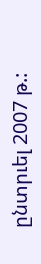ընտրւել 2007 թ.: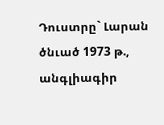Դուստրը` Լարան ծնւած 1973 թ., անգլիագիր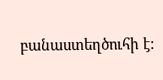բանաստեղծուհի է: